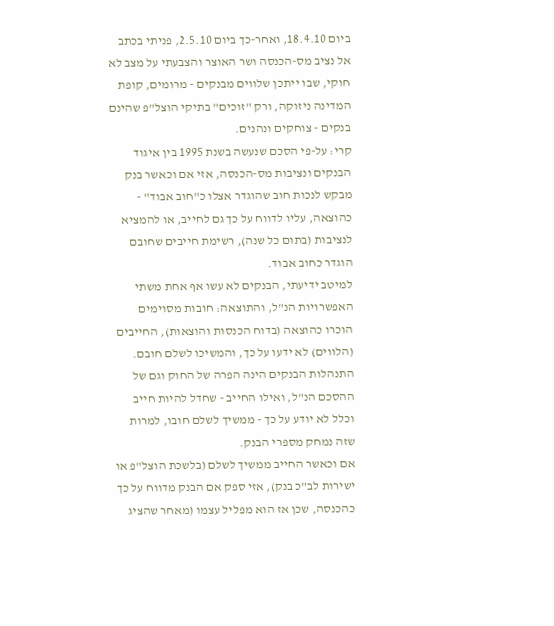ביום 18.4.10, ואחר-כך ביום 2.5.10, פניתי בכתב אל נציב מס-הכנסה ושר האוצר והצבעתי על מצב לא חוקי, שבו ייתכן שלווים מבנקים - מרומים, קופת המדינה ניזוקה, ורק "זוכים" בתיקי הוצל"פ שהינם בנקים - צוחקים ונהנים.
קרי: על-פי הסכם שנעשה בשנת 1995 בין איגוד הבנקים ונציבות מס-הכנסה, אזי אם וכאשר בנק מבקש לנכות חוב שהוגדר אצלו כ"חוב אבוד" - כהוצאה, עליו לדווח על כך גם לחייב, או להמציא לנציבות (בתום כל שנה), רשימת חייבים שחובם הוגדר כחוב אבוד.
למיטב ידיעתי, הבנקים לא עשו אף אחת משתי האפשרויות הנ"ל, והתוצאה: חובות מסוימים הוכרו כהוצאה (בדוח הכנסות והוצאות), החייבים (הלווים) לא ידעו על כך, והמשיכו לשלם חובם.
התנהלות הבנקים הינה הפרה של החוק וגם של ההסכם הנ"ל, ואילו החייב - שחדל להיות חייב וכלל לא יודע על כך - ממשיך לשלם חובו, למרות שזה נמחק מספרי הבנק.
אם וכאשר החייב ממשיך לשלם (בלשכת הוצל"פ או ישירות לב"כ בנק), אזי ספק אם הבנק מדווח על כך כהכנסה, שכן אז הוא מפליל עצמו (מאחר שהציג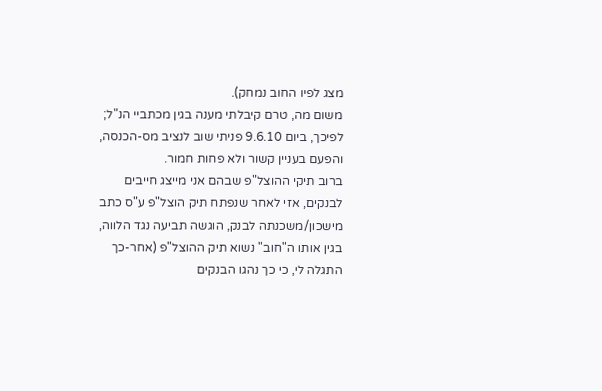מצג לפיו החוב נמחק).
משום מה, טרם קיבלתי מענה בגין מכתביי הנ"ל; לפיכך, ביום 9.6.10 פניתי שוב לנציב מס-הכנסה, והפעם בעניין קשור ולא פחות חמור.
ברוב תיקי ההוצל"פ שבהם אני מייצג חייבים לבנקים, אזי לאחר שנפתח תיק הוצל"פ ע"ס כתב מישכון/משכנתה לבנק, הוגשה תביעה נגד הלווה, בגין אותו ה"חוב" נשוא תיק ההוצל"פ (אחר-כך התגלה לי, כי כך נהגו הבנקים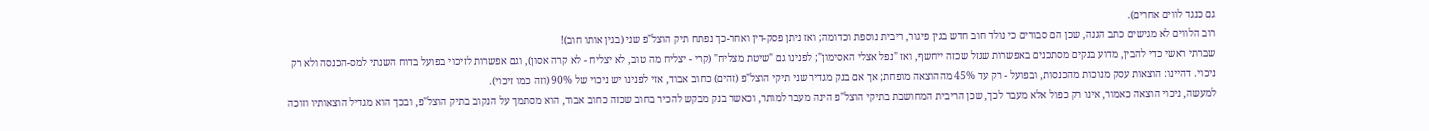גם כנגד לווים אחרים).
רוב הלווים לא מגישים כתב הגנה, שכן הם סבורים כי נולד חוב חדש בגין פיגור, ריבית נוספת וכדומה; ואז ניתן פסק-דין ואחר-כך נפתח תיק הוצל"פ שני (בגין אותו חוב)!
שברתי ראשי כדי להבין, מדוע בנקים מסתכנים באפשרות שגזל שכזה ייחשף, ואז "נפל אצלי האסימון"; לפנינו גם "שיטת מצליח" (קרי - יצליח מה טוב, לא יצליח - לא קרה אסון), וגם אפשרות לזיכוי בפועל בדוח השנתי למס-הכנסה ולא רק ניכוי. דהיינו: הוצאות עסק מנוכות מהכנסות, ובפועל - רק עד 45% מההוצאה מופחת; אך אם בנק מגדיר שני תיקי הוצל"פ (זהים) כחוב אבוד, אזי לפנינו יש ניכוי של 90% (וזה כמו זיכוי).
למעשה, ניכוי הוצאה כאמור, אינו רק כפול אלא מעבר לכך, שכן הריבית המחושבת בתיקי הוצל"פ הינה מעבר למותר, וכאשר בנק מבקש להכיר בחוב שכזה כחוב אבוד, הוא מסתמך על הנקוב בתיק הוצל"פ, ובכך הוא מגדיל הוצאותיו וזוכה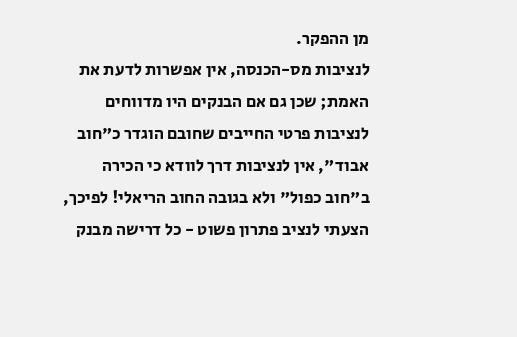מן ההפקר.
לנציבות מס-הכנסה, אין אפשרות לדעת את האמת; שכן גם אם הבנקים היו מדווחים לנציבות פרטי החייבים שחובם הוגדר כ"חוב אבוד", אין לנציבות דרך לוודא כי הכירה ב"חוב כפול" ולא בגובה החוב הריאלי! לפיכך, הצעתי לנציב פתרון פשוט - כל דרישה מבנק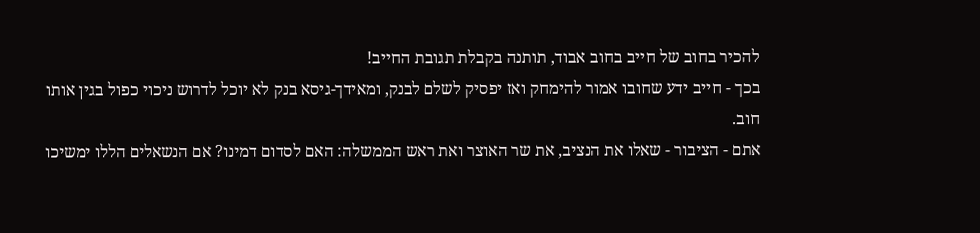להכיר בחוב של חייב בחוב אבוד, תותנה בקבלת תגובת החייב!
בכך - חייב ידע שחובו אמור להימחק ואז יפסיק לשלם לבנק, ומאידך-גיסא בנק לא יוכל לדרוש ניכוי כפול בגין אותו חוב.
אתם - הציבור - שאלו את הנציב, את שר האוצר ואת ראש הממשלה: האם לסדום דמינו? אם הנשאלים הללו ימשיכו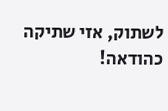לשתוק, אזי שתיקה כהודאה!